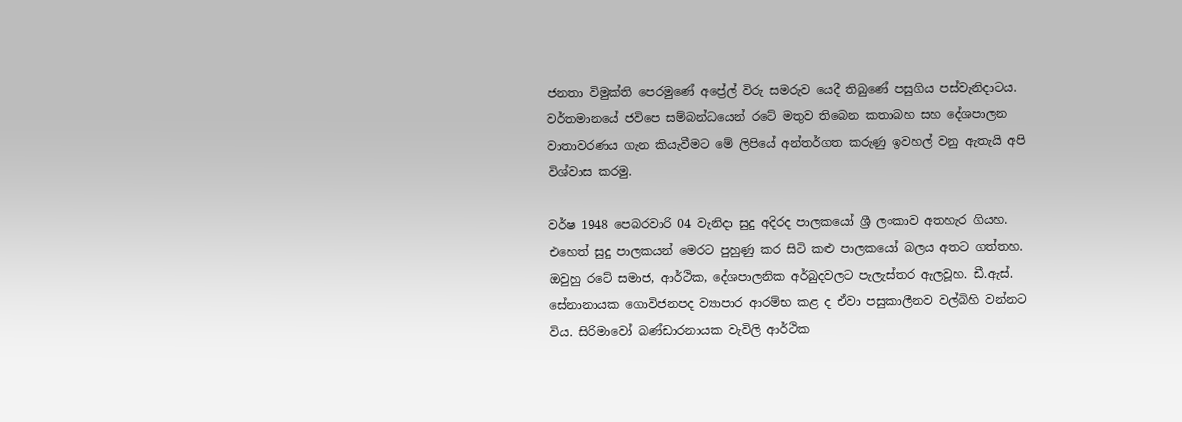ජනතා විමුක්ති පෙරමුණේ අප්‍රේල් විරු සමරුව යෙදී තිබුණේ පසුගිය පස්වැනිදාටය. වර්තමානයේ ජවිපෙ සම්බන්ධයෙන් රටේ මතුව තිබෙන කතාබහ සහ දේශපාලන වාතාවරණය ගැන කියැවීමට මේ ලිපියේ අන්තර්ගත කරුණු ඉවහල් වනු ඇතැයි අපි විශ්වාස කරමු.

වර්ෂ 1948 පෙබරවාරි 04 වැනිදා සුදු අදිරද පාලකයෝ ශ්‍රී ලංකාව අතහැර ගියහ. එහෙත් සුදු පාලකයන් මෙරට පුහුණු කර සිටි කළු පාලකයෝ බලය අතට ගත්තහ. ඔවුහු රටේ සමාජ, ආර්ථික, දේශපාලනික අර්බුදවලට පැලැස්තර ඇලවූහ. ඩී.ඇස්. සේනානායක ගොවිජනපද ව්‍යාපාර ආරම්භ කළ ද ඒවා පසුකාලීනව වල්බිහි වන්නට විය. සිරිමාවෝ බණ්ඩාරනායක වැවිලි ආර්ථික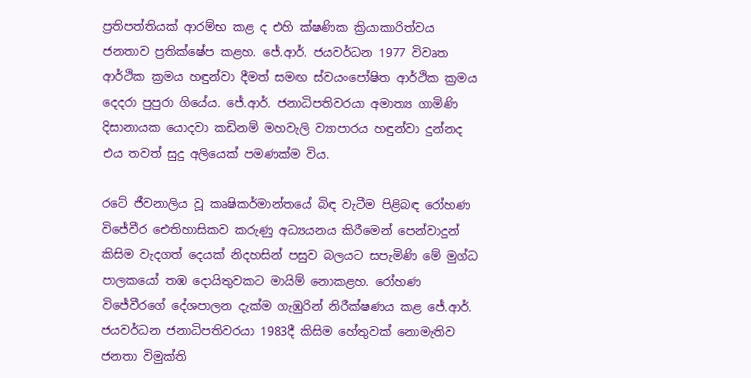ප්‍රතිපත්තියක් ආරම්භ කළ ද එහි ක්ෂණික ක්‍රියාකාරිත්වය ජනතාව ප්‍රතික්ෂේප කළහ. ජේ.ආර්. ජයවර්ධන 1977 විවෘත ආර්ථික ක්‍රමය හඳුන්වා දීමත් සමඟ ස්වයංපෝෂිත ආර්ථික ක්‍රමය දෙදරා පුපුරා ගියේය. ජේ.ආර්. ජනාධිපතිවරයා අමාත්‍ය ගාමිණි දිසානායක යොදවා කඩිනම් මහවැලි ව්‍යාපාරය හඳුන්වා දුන්නද එය තවත් සුදු අලියෙක් පමණක්ම විය.

රටේ ජීවනාලිය වූ කෘෂිකර්මාන්තයේ බිඳ වැටීම පිළිබඳ රෝහණ විජේවීර ඓතිහාසිකව කරුණු අධ්‍යයනය කිරීමෙන් පෙන්වාදුන් කිසිම වැදගත් දෙයක් නිදහසින් පසුව බලයට සපැමිණි මේ මුග්ධ පාලකයෝ තඹ දොයිතුවකට මායිම් නොකළහ. රෝහණ විජේවීරගේ දේශපාලන දැක්ම ගැඹුරින් නිරීක්ෂණය කළ ජේ.ආර්. ජයවර්ධන ජනාධිපතිවරයා 1983දී කිසිම හේතුවක් නොමැතිව ජනතා විමුක්ති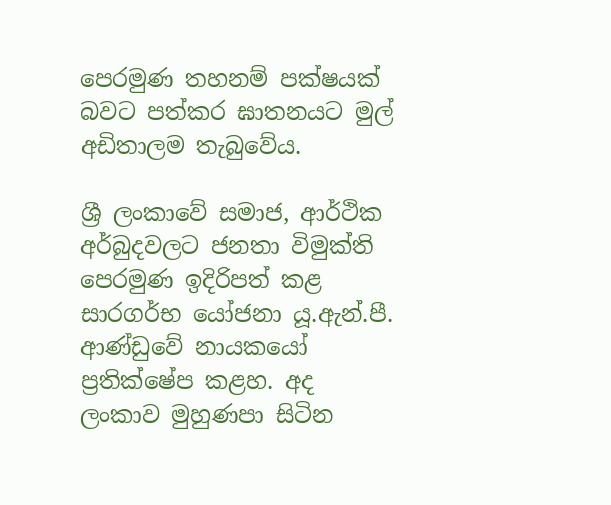පෙරමුණ තහනම් පක්ෂයක් බවට පත්කර ඝාතනයට මුල් අඩිතාලම තැබුවේය.

ශ්‍රී ලංකාවේ සමාජ, ආර්ථික අර්බුදවලට ජනතා විමුක්ති පෙරමුණ ඉදිරිපත් කළ සාරගර්භ යෝජනා යූ.ඇන්.පී. ආණ්ඩුවේ නායකයෝ ප්‍රතික්ෂේප කළහ. අද ලංකාව මුහුණපා සිටින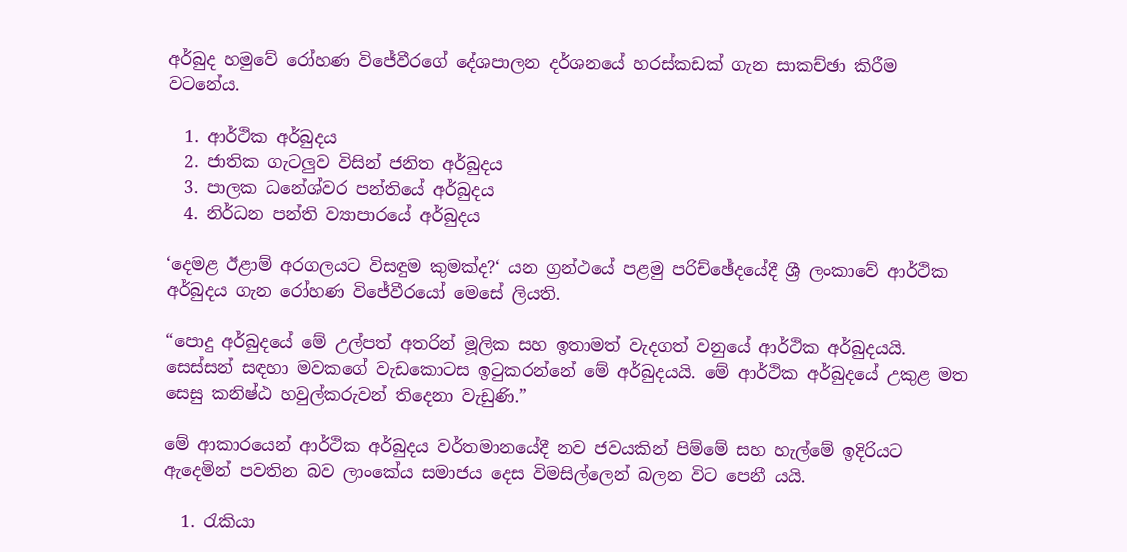අර්බුද හමුවේ රෝහණ විජේවීරගේ දේශපාලන දර්ශනයේ හරස්කඩක් ගැන සාකච්ඡා කිරීම වටනේය.

  1. ආර්ථික අර්බුදය
  2. ජාතික ගැටලුව විසින් ජනිත අර්බුදය
  3. පාලක ධනේශ්වර පන්තියේ අර්බුදය
  4. නිර්ධන පන්ති ව්‍යාපාරයේ අර්බුදය

‘දෙමළ ඊළාම් අරගලයට විසඳුම කුමක්ද?‘ යන ග්‍රන්ථයේ පළමු පරිච්ඡේදයේදී ශ්‍රී ලංකාවේ ආර්ථික අර්බුදය ගැන රෝහණ විජේවීරයෝ මෙසේ ලියති.

“පොදු අර්බුදයේ මේ උල්පත් අතරින් මූලික සහ ඉතාමත් වැදගත් වනුයේ ආර්ථික අර්බුදයයි. සෙස්සන් සඳහා මවකගේ වැඩකොටස ඉටුකරන්නේ මේ අර්බුදයයි. මේ ආර්ථික අර්බුදයේ උකුළ මත සෙසු කනිෂ්ඨ හවුල්කරුවන් තිදෙනා වැඩුණි.”

මේ ආකාරයෙන් ආර්ථික අර්බුදය වර්තමානයේදී නව ජවයකින් පිම්මේ සහ හැල්මේ ඉදිරියට ඇදෙමින් පවතින බව ලාංකේය සමාජය දෙස විමසිල්ලෙන් බලන විට පෙනී යයි.

  1. රැකියා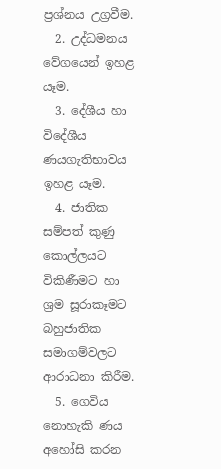ප්‍රශ්නය උග්‍රවීම.
  2. උද්ධමනය වේගයෙන් ඉහළ යෑම.
  3. දේශීය හා විදේශීය ණයගැතිභාවය ඉහළ යෑම.
  4. ජාතික සම්පත් කුණු කොල්ලයට විකිණීමට හා ශ්‍රම සූරාකෑමට බහුජාතික සමාගම්වලට ආරාධනා කිරීම.
  5. ගෙවිය නොහැකි ණය අහෝසි කරන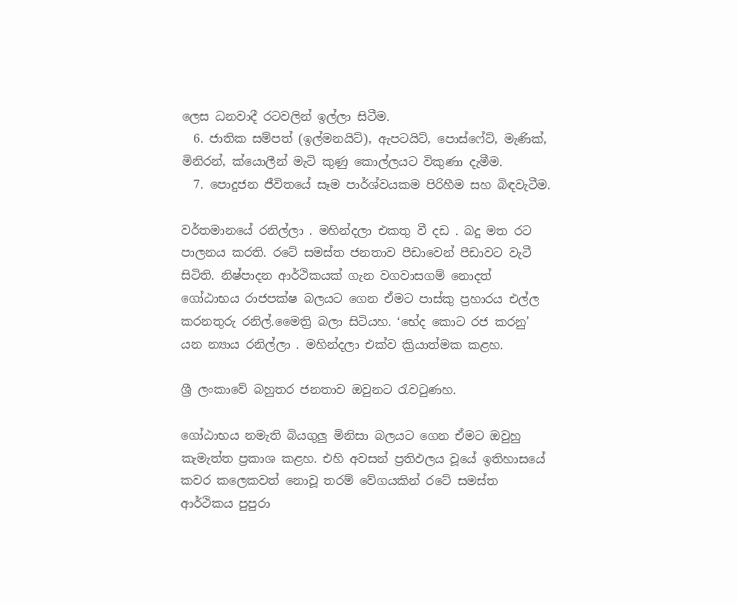ලෙස ධනවාදී රටවලින් ඉල්ලා සිටීම.
  6. ජාතික සම්පත් (ඉල්මනයිට්), ඇපටයිට්, පොස්ෆේට්, මැණික්, මිනිරන්, ක්යොලීන් මැටි කුණු කොල්ලයට විකුණා දැමීම.
  7. පොදුජන ජීවිතයේ සෑම පාර්ශ්වයකම පිරිහීම සහ බිඳවැටීම.

වර්තමානයේ රනිල්ලා . මහින්දලා එකතු වී දඩ . බදු මත රට පාලනය කරති. රටේ සමස්ත ජනතාව පීඩාවෙන් පීඩාවට වැටී සිටිති. නිෂ්පාදන ආර්ථිකයක් ගැන වගවාසගම් නොදත් ගෝඨාභය රාජපක්ෂ බලයට ගෙන ඒමට පාස්කු ප්‍රහාරය එල්ල කරනතුරු රනිල්.මෛත්‍රි බලා සිටියහ. ‘භේද කොට රජ කරනු’ යන න්‍යාය රනිල්ලා . මහින්දලා එක්ව ක්‍රියාත්මක කළහ.

ශ්‍රී ලංකාවේ බහුතර ජනතාව ඔවුනට රැවටුණහ.

ගෝඨාභය නමැති බියගුලු මිනිසා බලයට ගෙන ඒමට ඔවුහු කැමැත්ත ප්‍රකාශ කළහ. එහි අවසන් ප්‍රතිඵලය වූයේ ඉතිහාසයේ කවර කලෙකවත් නොවූ තරම් වේගයකින් රටේ සමස්ත ආර්ථිකය පුපුරා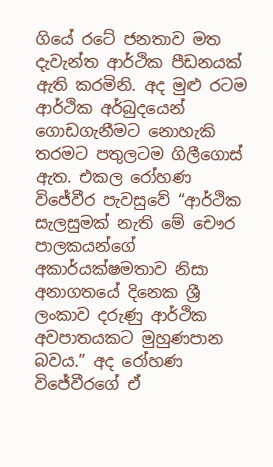ගියේ රටේ ජනතාව මත දැවැන්ත ආර්ථික පීඩනයක් ඇති කරමිනි. අද මුළු රටම ආර්ථික අර්බුදයෙන් ගොඩගැනීමට නොහැකි තරමට පතුලටම ගිලීගොස් ඇත. එකල රෝහණ විජේවීර පැවසුවේ “ආර්ථික සැලසුමක් නැති මේ චෞර පාලකයන්ගේ අකාර්යක්ෂමතාව නිසා අනාගතයේ දිනෙක ශ්‍රී ලංකාව දරුණු ආර්ථික අවපාතයකට මුහුණපාන බවය.” අද රෝහණ විජේවීරගේ ඒ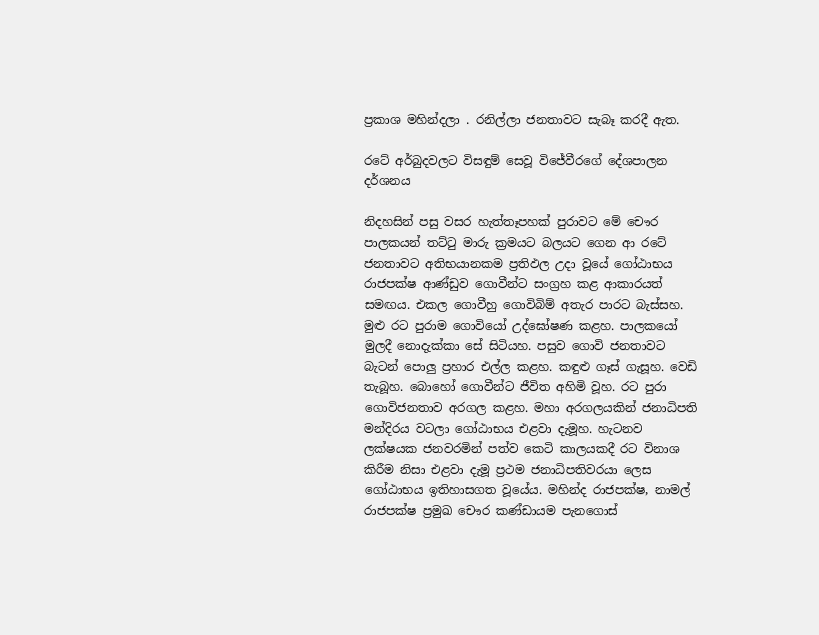ප්‍රකාශ මහින්දලා . රනිල්ලා ජනතාවට සැබෑ කරදී ඇත.

රටේ අර්බුදවලට විසඳුම් සෙවූ විජේවීරගේ දේශපාලන දර්ශනය

නිදහසින් පසු වසර හැත්තෑපහක් පුරාවට මේ චෞර පාලකයන් තට්ටු මාරු ක්‍රමයට බලයට ගෙන ආ රටේ ජනතාවට අතිභයානකම ප්‍රතිඵල උදා වූයේ ගෝඨාභය රාජපක්ෂ ආණ්ඩුව ගොවීන්ට සංග්‍රහ කළ ආකාරයත් සමඟය. එකල ගොවීහු ගොවිබිම් අතැර පාරට බැස්සහ. මුළු රට පුරාම ගොවියෝ උද්ඝෝෂණ කළහ. පාලකයෝ මුලදී නොදැක්කා සේ සිටියහ. පසුව ගොවි ජනතාවට බැටන් පොලු ප්‍රහාර එල්ල කළහ. කඳුළු ගෑස් ගැසූහ. වෙඩි තැබූහ. බොහෝ ගොවීන්ට ජීවිත අහිමි වූහ. රට පුරා ගොවිජනතාව අරගල කළහ. මහා අරගලයකින් ජනාධිපති මන්දිරය වටලා ගෝඨාභය එළවා දැමූහ. හැටනව ලක්ෂයක ජනවරමින් පත්ව කෙටි කාලයකදී රට විනාශ කිරීම නිසා එළවා දැමූ ප්‍රථම ජනාධිපතිවරයා ලෙස ගෝඨාභය ඉතිහාසගත වූයේය. මහින්ද රාජපක්ෂ, නාමල් රාජපක්ෂ ප්‍රමුඛ චෞර කණ්ඩායම පැනගොස්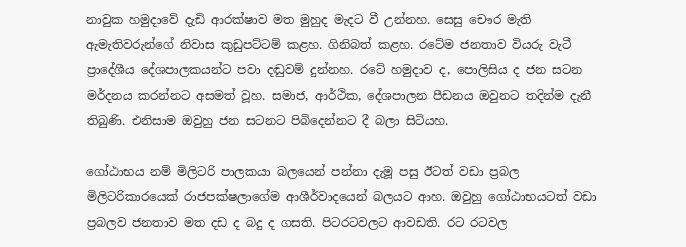නාවුක හමුදාවේ දැඩි ආරක්ෂාව මත මුහුද මැදට වී උන්නහ. සෙසු චෞර මැති ඇමැතිවරුන්ගේ නිවාස කුඩුපට්ටම් කළහ. ගිනිබත් කළහ. රටේම ජනතාව වියරු වැටී ප්‍රාදේශීය දේශපාලකයන්ට පවා දඬුවම් දුන්නහ. රටේ හමුදාව ද, පොලිසිය ද ජන සටන මර්දනය කරන්නට අසමත් වූහ. සමාජ, ආර්ථික, දේශපාලන පීඩනය ඔවුනට තදින්ම දැනී තිබුණි. එනිසාම ඔවුහු ජන සටනට පිබිදෙන්නට දී බලා සිටියහ.

ගෝඨාභය නම් මිලිටරි පාලකයා බලයෙන් පන්නා දැමූ පසු ඊටත් වඩා ප්‍රබල මිලිටරිකාරයෙක් රාජපක්ෂලාගේම ආශීර්වාදයෙන් බලයට ආහ. ඔවුහු ගෝඨාභයටත් වඩා ප්‍රබලව ජනතාව මත දඩ ද බදු ද ගසති. පිටරටවලට ආවඩති. රට රටවල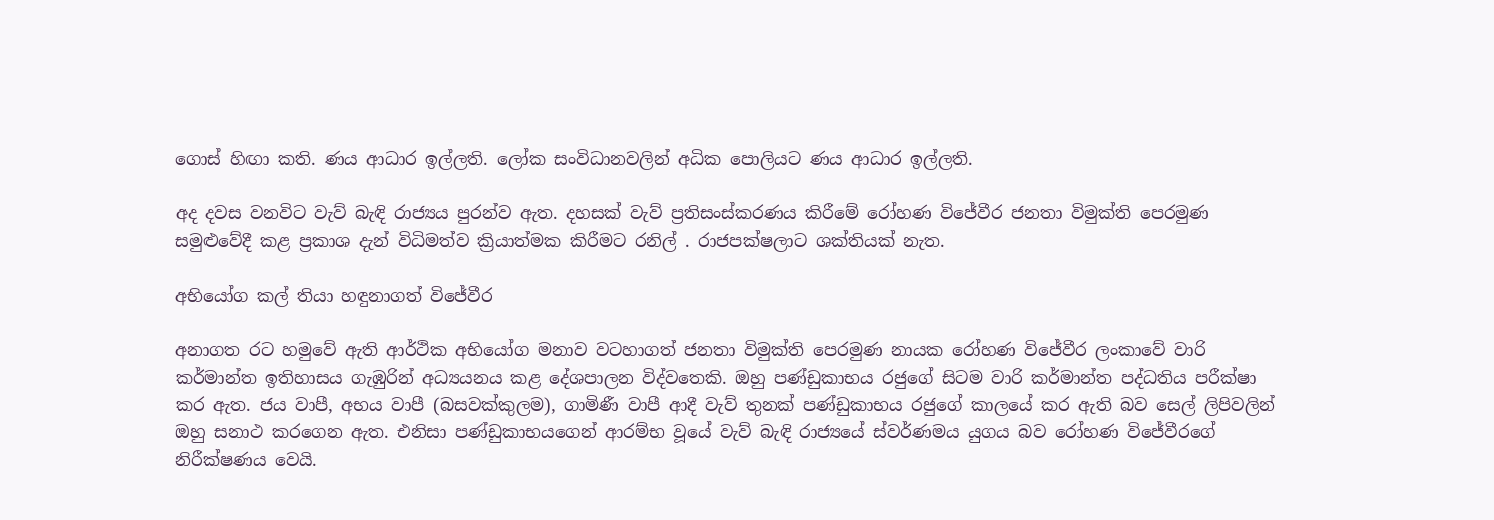ගොස් හිඟා කති. ණය ආධාර ඉල්ලති. ලෝක සංවිධානවලින් අධික පොලියට ණය ආධාර ඉල්ලති.

අද දවස වනවිට වැව් බැඳි රාජ්‍යය පුරන්ව ඇත. දහසක් වැව් ප්‍රතිසංස්කරණය කිරීමේ රෝහණ විජේවීර ජනතා විමුක්ති පෙරමුණ සමුළුවේදී කළ ප්‍රකාශ දැන් විධිමත්ව ක්‍රියාත්මක කිරීමට රනිල් . රාජපක්ෂලාට ශක්තියක් නැත.

අභියෝග කල් තියා හඳුනාගත් විජේවීර

අනාගත රට හමුවේ ඇති ආර්ථික අභියෝග මනාව වටහාගත් ජනතා විමුක්ති පෙරමුණ නායක රෝහණ විජේවීර ලංකාවේ වාරි කර්මාන්ත ඉතිහාසය ගැඹුරින් අධ්‍යයනය කළ දේශපාලන විද්වතෙකි. ඔහු පණ්ඩුකාභය රජුගේ සිටම වාරි කර්මාන්ත පද්ධතිය පරීක්ෂා කර ඇත. ජය වාපී, අභය වාපී (බසවක්කුලම), ගාමිණී වාපී ආදී වැව් තුනක් පණ්ඩුකාභය රජුගේ කාලයේ කර ඇති බව සෙල් ලිපිවලින් ඔහු සනාථ කරගෙන ඇත. එනිසා පණ්ඩුකාභයගෙන් ආරම්භ වූයේ වැව් බැඳි රාජ්‍යයේ ස්වර්ණමය යුගය බව රෝහණ විජේවීරගේ නිරීක්ෂණය වෙයි.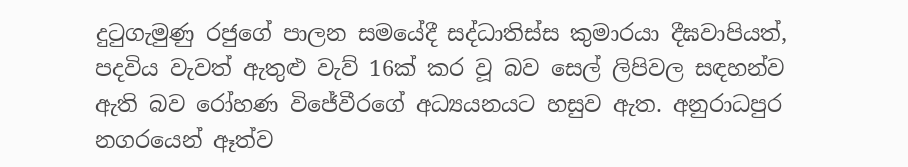දුටුගැමුණු රජුගේ පාලන සමයේදී සද්ධාතිස්ස කුමාරයා දීඝවාපියත්, පදවිය වැවත් ඇතුළු වැව් 16ක් කර වූ බව සෙල් ලිපිවල සඳහන්ව ඇති බව රෝහණ විජේවීරගේ අධ්‍යයනයට හසුව ඇත. අනුරාධපුර නගරයෙන් ඈත්ව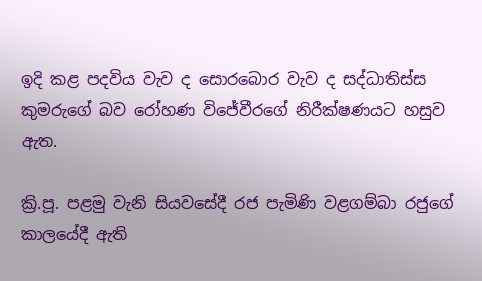ඉදි කළ පදවිය වැව ද සොරබොර වැව ද සද්ධාතිස්ස කුමරුගේ බව රෝහණ විජේවීරගේ නිරීක්ෂණයට හසුව ඇත.

ක්‍රි.පූ. පළමු වැනි සියවසේදී රජ පැමිණි වළගම්බා රජුගේ කාලයේදී ඇති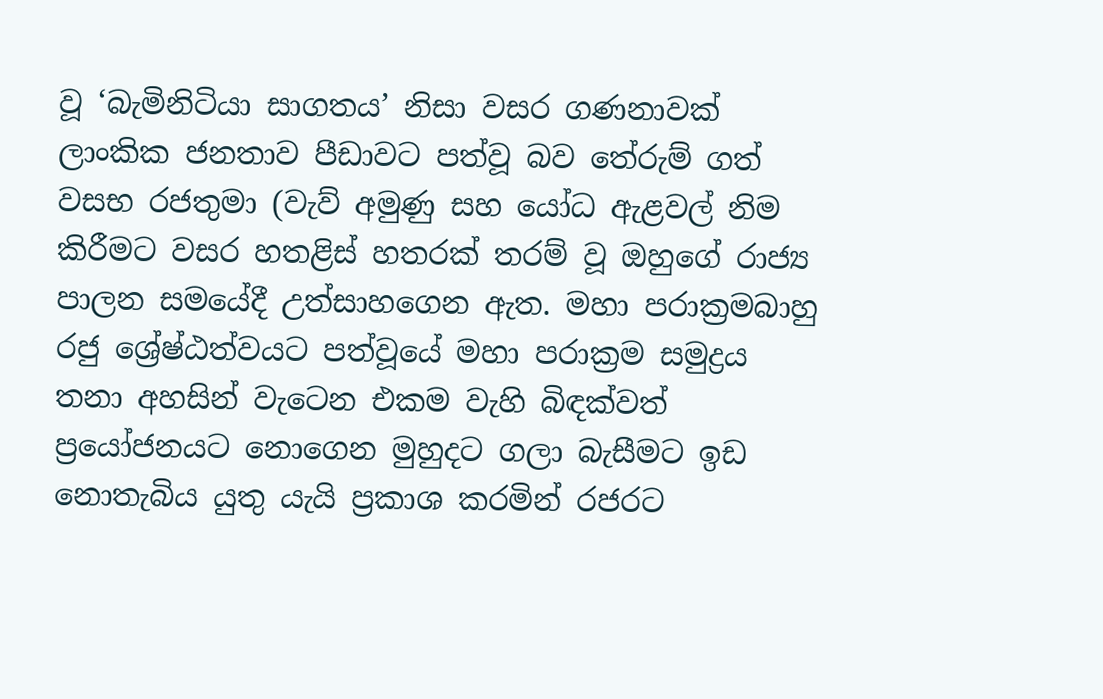වූ ‘බැමිනිටියා සාගතය’ නිසා වසර ගණනාවක් ලාංකික ජනතාව පීඩාවට පත්වූ බව තේරුම් ගත් වසභ රජතුමා (වැව් අමුණු සහ යෝධ ඇළවල් නිම කිරීමට වසර හතළිස් හතරක් තරම් වූ ඔහුගේ රාජ්‍ය පාලන සමයේදී උත්සාහගෙන ඇත. මහා පරාක්‍රමබාහු රජු ශ්‍රේෂ්ඨත්වයට පත්වූයේ මහා පරාක්‍රම සමුද්‍රය තනා අහසින් වැටෙන එකම වැහි බිඳක්වත් ප්‍රයෝජනයට නොගෙන මුහුදට ගලා බැසීමට ඉඩ නොතැබිය යුතු යැයි ප්‍රකාශ කරමින් රජරට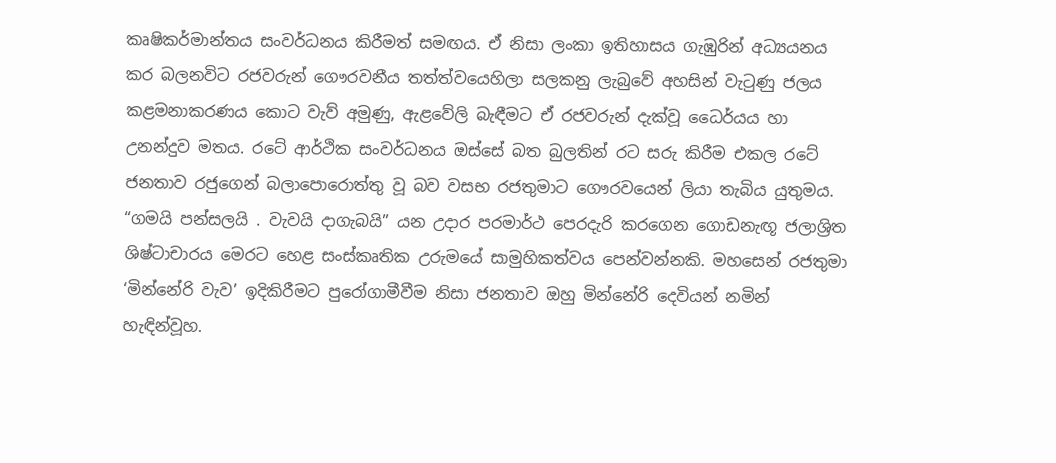කෘෂිකර්මාන්තය සංවර්ධනය කිරීමත් සමඟය. ඒ නිසා ලංකා ඉතිහාසය ගැඹුරින් අධ්‍යයනය කර බලනවිට රජවරුන් ගෞරවනීය තත්ත්වයෙහිලා සලකනු ලැබුවේ අහසින් වැටුණු ජලය කළමනාකරණය කොට වැව් අමුණු, ඇළවේලි බැඳීමට ඒ රජවරුන් දැක්වූ ධෛර්යය හා උනන්දුව මතය. රටේ ආර්ථික සංවර්ධනය ඔස්සේ බත බුලතින් රට සරු කිරීම එකල රටේ ජනතාව රජුගෙන් බලාපොරොත්තු වූ බව වසභ රජතුමාට ගෞරවයෙන් ලියා තැබිය යුතුමය. “ගමයි පන්සලයි . වැවයි දාගැබයි” යන උදාර පරමාර්ථ පෙරදැරි කරගෙන ගොඩනැඟූ ජලාශ්‍රිත ශිෂ්ටාචාරය මෙරට හෙළ සංස්කෘතික උරුමයේ සාමුහිකත්වය පෙන්වන්නකි. මහසෙන් රජතුමා ‘මින්නේරි වැව’ ඉදිකිරීමට පුරෝගාමීවීම නිසා ජනතාව ඔහු මින්නේරි දෙවියන් නමින් හැඳින්වූහ.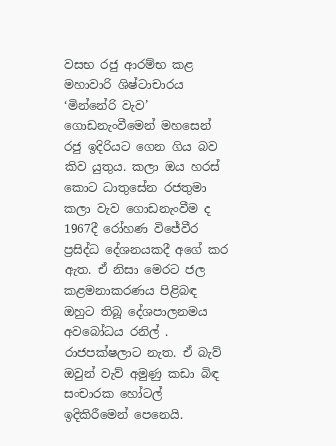වසභ රජු ආරම්භ කළ මහාවාරි ශිෂ්ටාචාරය ‘මින්නේරි වැව’ ගොඩනැංවීමෙන් මහසෙන් රජු ඉදිරියට ගෙන ගිය බව කිව යුතුය. කලා ඔය හරස් කොට ධාතුසේන රජතුමා කලා වැව ගොඩනැංවීම ද 1967දී රෝහණ විජේවීර ප්‍රසිද්ධ දේශනයකදී අගේ කර ඇත. ඒ නිසා මෙරට ජල කළමනාකරණය පිළිබඳ ඔහුට තිබූ දේශපාලනමය අවබෝධය රනිල් . රාජපක්ෂලාට නැත. ඒ බැව් ඔවුන් වැව් අමුණු කඩා බිඳ සංචාරක හෝටල් ඉදිකිරීමෙන් පෙනෙයි.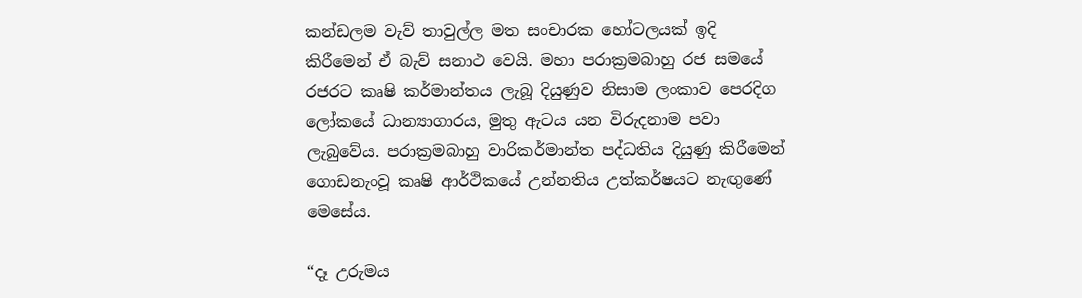කන්ඩලම වැව් තාවුල්ල මත සංචාරක හෝටලයක් ඉදි කිරීමෙන් ඒ බැව් සනාථ වෙයි. මහා පරාක්‍රමබාහු රජ සමයේ රජරට කෘෂි කර්මාන්තය ලැබූ දියුණුව නිසාම ලංකාව පෙරදිග ලෝකයේ ධාන්‍යාගාරය, මුතු ඇටය යන විරුදනාම පවා ලැබුවේය. පරාක්‍රමබාහු වාරිකර්මාන්ත පද්ධතිය දියුණු කිරීමෙන් ගොඩනැංවූ කෘෂි ආර්ථිකයේ උන්නතිය උත්කර්ෂයට නැඟුණේ මෙසේය.

“දෑ උරුමය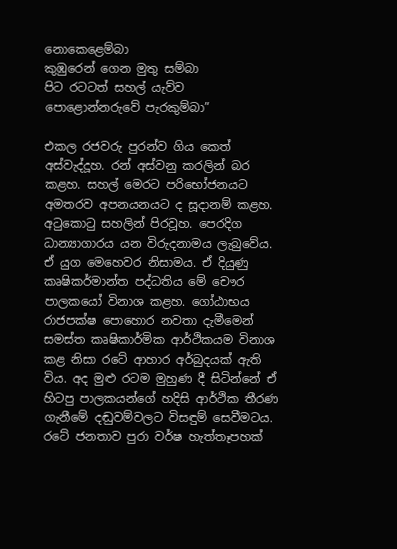නොකෙළෙම්බා
කුඹුරෙන් ගෙන මුතු සම්බා
පිට රටටත් සහල් යැව්ව
පොළොන්නරුවේ පැරකුම්බා”

එකල රජවරු පුරන්ව ගිය කෙත් අස්වැද්දූහ. රන් අස්වනු කරලින් බර කළහ. සහල් මෙරට පරිභෝජනයට අමතරව අපනයනයට ද සූදානම් කළහ. අටුකොටු සහලින් පිරවූහ. පෙරදිග ධාන්‍යාගාරය යන විරුදනාමය ලැබුවේය. ඒ යුග මෙහෙවර නිසාමය. ඒ දියුණු කෘෂිකර්මාන්ත පද්ධතිය මේ චෞර පාලකයෝ විනාශ කළහ. ගෝඨාභය රාජපක්ෂ පොහොර නවතා දැමීමෙන් සමස්ත කෘෂිකාර්මික ආර්ථිකයම විනාශ කළ නිසා රටේ ආහාර අර්බුදයක් ඇති විය. අද මුළු රටම මුහුණ දී සිටින්නේ ඒ හිටපු පාලකයන්ගේ හදිසි ආර්ථික තීරණ ගැනීමේ දඬුවම්වලට විසඳුම් සෙවීමටය. රටේ ජනතාව පුරා වර්ෂ හැත්තෑපහක්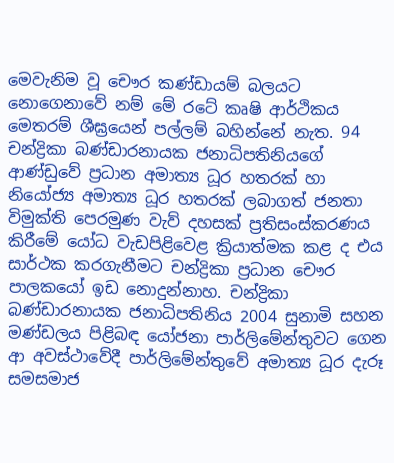මෙවැනිම වූ චෞර කණ්ඩායම් බලයට නොගෙනාවේ නම් මේ රටේ කෘෂි ආර්ථිකය මෙතරම් ශීඝ්‍රයෙන් පල්ලම් බහින්නේ නැත. 94 චන්ද්‍රිකා බණ්ඩාරනායක ජනාධිපතිනියගේ ආණ්ඩුවේ ප්‍රධාන අමාත්‍ය ධූර හතරක් හා නියෝජ්‍ය අමාත්‍ය ධූර හතරක් ලබාගත් ජනතා විමුක්ති පෙරමුණ වැව් දහසක් ප්‍රතිසංස්කරණය කිරීමේ යෝධ වැඩපිළිවෙළ ක්‍රියාත්මක කළ ද එය සාර්ථක කරගැනීමට චන්ද්‍රිකා ප්‍රධාන චෞර පාලකයෝ ඉඩ නොදුන්නාහ. චන්ද්‍රිකා බණ්ඩාරනායක ජනාධිපතිනිය 2004 සුනාමි සහන මණ්ඩලය පිළිබඳ යෝජනා පාර්ලිමේන්තුවට ගෙන ආ අවස්ථාවේදී පාර්ලිමේන්තුවේ අමාත්‍ය ධූර දැරූ සමසමාජ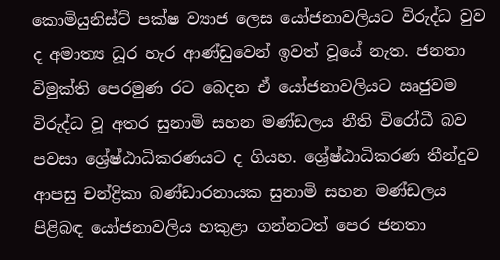කොමියුනිස්ට් පක්ෂ ව්‍යාජ ලෙස යෝජනාවලියට විරුද්ධ වුව ද අමාත්‍ය ධූර හැර ආණ්ඩුවෙන් ඉවත් වූයේ නැත. ජනතා විමුක්ති පෙරමුණ රට බෙදන ඒ යෝජනාවලියට ඍජුවම විරුද්ධ වූ අතර සුනාමි සහන මණ්ඩලය නීති විරෝධී බව පවසා ශ්‍රේෂ්ඨාධිකරණයට ද ගියහ. ශ්‍රේෂ්ඨාධිකරණ තීන්දුව ආපසු චන්ද්‍රිකා බණ්ඩාරනායක සුනාමි සහන මණ්ඩලය පිළිබඳ යෝජනාවලිය හකුළා ගන්නටත් පෙර ජනතා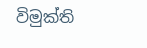විමුක්ති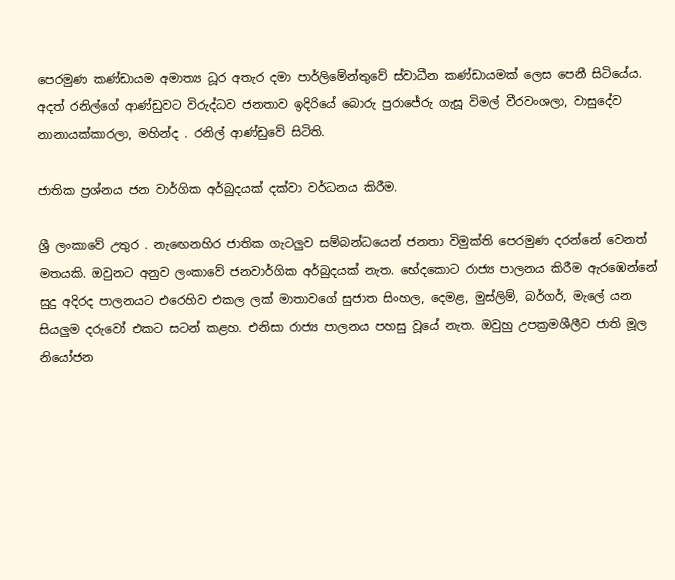පෙරමුණ කණ්ඩායම අමාත්‍ය ධූර අතැර දමා පාර්ලිමේන්තුවේ ස්වාධීන කණ්ඩායමක් ලෙස පෙනී සිටියේය. අදත් රනිල්ගේ ආණ්ඩුවට විරුද්ධව ජනතාව ඉදිරියේ බොරු පුරාජේරු ගැසූ විමල් වීරවංශලා, වාසුදේව නානායක්කාරලා, මහින්ද . රනිල් ආණ්ඩුවේ සිටිති.

ජාතික ප්‍රශ්නය ජන වාර්ගික අර්බුදයක් දක්වා වර්ධනය කිරීම.

ශ්‍රී ලංකාවේ උතුර . නැඟෙනහිර ජාතික ගැටලුව සම්බන්ධයෙන් ජනතා විමුක්ති පෙරමුණ දරන්නේ වෙනත් මතයකි. ඔවුනට අනුව ලංකාවේ ජනවාර්ගික අර්බුදයක් නැත. භේදකොට රාජ්‍ය පාලනය කිරීම ඇරඹෙන්නේ සුදු අදිරද පාලනයට එරෙහිව එකල ලක් මාතාවගේ සුජාත සිංහල, දෙමළ, මුස්ලිම්, බර්ගර්, මැලේ යන සියලුම දරුවෝ එකට සටන් කළහ. එනිසා රාජ්‍ය පාලනය පහසු වූයේ නැත. ඔවුහු උපක්‍රමශීලීව ජාති මූල නියෝජන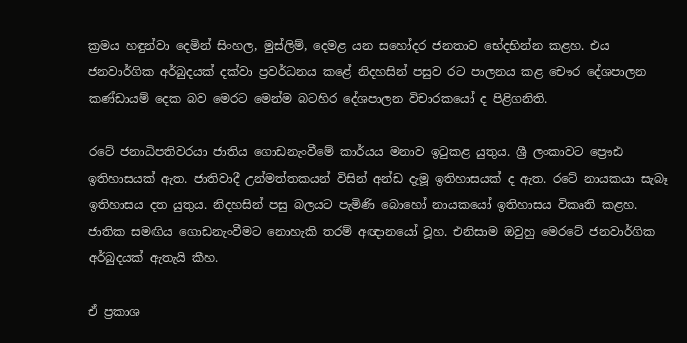ක්‍රමය හඳුන්වා දෙමින් සිංහල, මුස්ලිම්, දෙමළ යන සහෝදර ජනතාව භේදභින්න කළහ. එය ජනවාර්ගික අර්බුදයක් දක්වා ප්‍රවර්ධනය කළේ නිදහසින් පසුව රට පාලනය කළ චෞර දේශපාලන කණ්ඩායම් දෙක බව මෙරට මෙන්ම බටහිර දේශපාලන විචාරකයෝ ද පිළිගනිති.

රටේ ජනාධිපතිවරයා ජාතිය ගොඩනැංවීමේ කාර්යය මනාව ඉටුකළ යුතුය. ශ්‍රී ලංකාවට ප්‍රෞඪ ඉතිහාසයක් ඇත. ජාතිවාදී උන්මත්තකයන් විසින් අන්ඩ දැමූ ඉතිහාසයක් ද ඇත. රටේ නායකයා සැබෑ ඉතිහාසය දත යුතුය. නිදහසින් පසු බලයට පැමිණි බොහෝ නායකයෝ ඉතිහාසය විකෘති කළහ. ජාතික සමඟිය ගොඩනැංවීමට නොහැකි තරම් අඥානයෝ වූහ. එනිසාම ඔවුහු මෙරටේ ජනවාර්ගික අර්බුදයක් ඇතැයි කීහ.

ඒ ප්‍රකාශ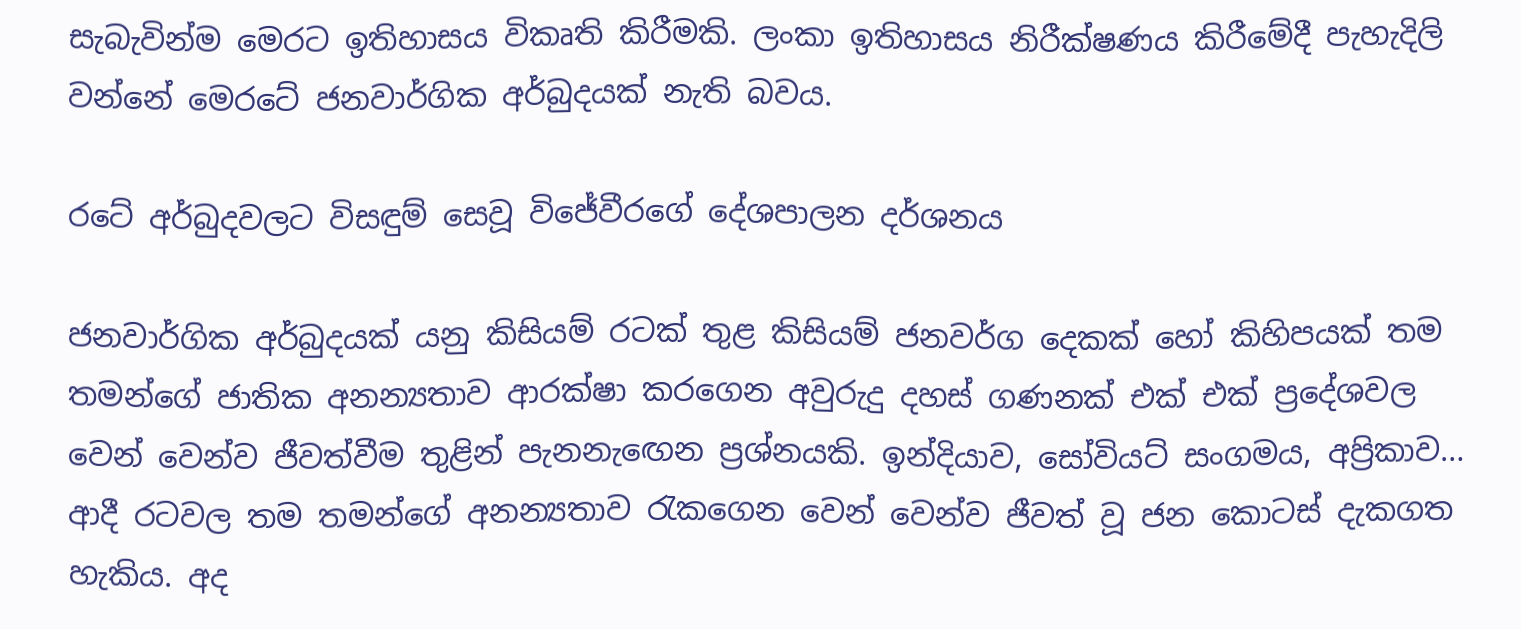සැබැවින්ම මෙරට ඉතිහාසය විකෘති කිරීමකි. ලංකා ඉතිහාසය නිරීක්ෂණය කිරීමේදී පැහැදිලි වන්නේ මෙරටේ ජනවාර්ගික අර්බුදයක් නැති බවය.

රටේ අර්බුදවලට විසඳුම් සෙවූ විජේවීරගේ දේශපාලන දර්ශනය

ජනවාර්ගික අර්බුදයක් යනු කිසියම් රටක් තුළ කිසියම් ජනවර්ග දෙකක් හෝ කිහිපයක් තම තමන්ගේ ජාතික අනන්‍යතාව ආරක්ෂා කරගෙන අවුරුදු දහස් ගණනක් එක් එක් ප්‍රදේශවල වෙන් වෙන්ව ජීවත්වීම තුළින් පැනනැඟෙන ප්‍රශ්නයකි. ඉන්දියාව, සෝවියට් සංගමය, අප්‍රිකාව… ආදී රටවල තම තමන්ගේ අනන්‍යතාව රැකගෙන වෙන් වෙන්ව ජීවත් වූ ජන කොටස් දැකගත හැකිය. අද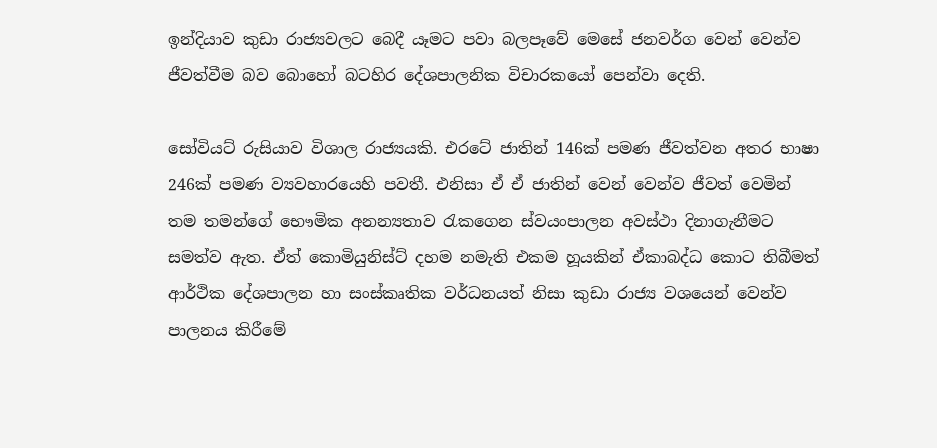ඉන්දියාව කුඩා රාජ්‍යවලට බෙදී යෑමට පවා බලපෑවේ මෙසේ ජනවර්ග වෙන් වෙන්ව ජීවත්වීම බව බොහෝ බටහිර දේශපාලනික විචාරකයෝ පෙන්වා දෙති.

සෝවියට් රුසියාව විශාල රාජ්‍යයකි. එරටේ ජාතින් 146ක් පමණ ජීවත්වන අතර භාෂා 246ක් පමණ ව්‍යවහාරයෙහි පවතී. එනිසා ඒ ඒ ජාතින් වෙන් වෙන්ව ජීවත් වෙමින් තම තමන්ගේ භෞමික අනන්‍යතාව රැකගෙන ස්වයංපාලන අවස්ථා දිනාගැනීමට සමත්ව ඇත. ඒත් කොමියුනිස්ට් දහම නමැති එකම හූයකින් ඒකාබද්ධ කොට තිබීමත් ආර්ථික දේශපාලන හා සංස්කෘතික වර්ධනයත් නිසා කුඩා රාජ්‍ය වශයෙන් වෙන්ව පාලනය කිරීමේ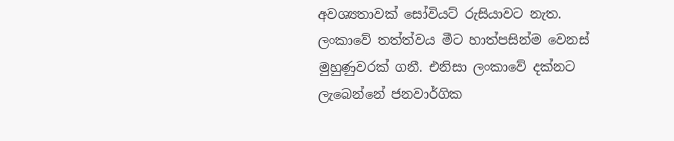අවශ්‍යතාවක් සෝවියට් රුසියාවට නැත. ලංකාවේ තත්ත්වය මීට හාත්පසින්ම වෙනස් මුහුණුවරක් ගනී. එනිසා ලංකාවේ දක්නට ලැබෙන්නේ ජනවාර්ගික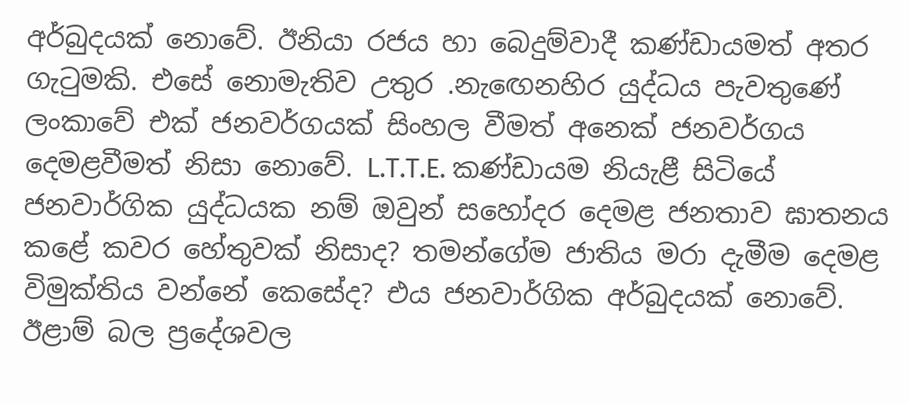අර්බුදයක් නොවේ. ඊනියා රජය හා බෙදුම්වාදී කණ්ඩායමත් අතර ගැටුමකි. එසේ නොමැතිව උතුර .නැඟෙනහිර යුද්ධය පැවතුණේ ලංකාවේ එක් ජනවර්ගයක් සිංහල වීමත් අනෙක් ජනවර්ගය දෙමළවීමත් නිසා නොවේ. L.T.T.E. කණ්ඩායම නියැළී සිටියේ ජනවාර්ගික යුද්ධයක නම් ඔවුන් සහෝදර දෙමළ ජනතාව ඝාතනය කළේ කවර හේතුවක් නිසාද? තමන්ගේම ජාතිය මරා දැමීම දෙමළ විමුක්තිය වන්නේ කෙසේද? එය ජනවාර්ගික අර්බුදයක් නොවේ. ඊළාම් බල ප්‍රදේශවල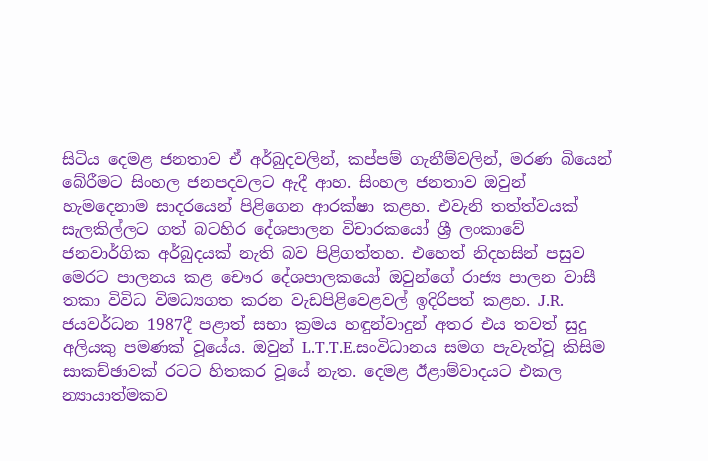සිටිය දෙමළ ජනතාව ඒ අර්බුදවලින්, කප්පම් ගැනීම්වලින්, මරණ බියෙන් බේරීමට සිංහල ජනපදවලට ඇදී ආහ. සිංහල ජනතාව ඔවුන් හැමදෙනාම සාදරයෙන් පිළිගෙන ආරක්ෂා කළහ. එවැනි තත්ත්වයක් සැලකිල්ලට ගත් බටහිර දේශපාලන විචාරකයෝ ශ්‍රී ලංකාවේ ජනවාර්ගික අර්බුදයක් නැති බව පිළිගත්තහ. එහෙත් නිදහසින් පසුව මෙරට පාලනය කළ චෞර දේශපාලකයෝ ඔවුන්ගේ රාජ්‍ය පාලන වාසී තකා විවිධ විමධ්‍යගත කරන වැඩපිළිවෙළවල් ඉදිරිපත් කළහ. J.R. ජයවර්ධන 1987දී පළාත් සභා ක්‍රමය හඳුන්වාදුන් අතර එය තවත් සුදු අලියකු පමණක් වූයේය. ඔවුන් L.T.T.E.සංවිධානය සමග පැවැත්වූ කිසිම සාකච්ඡාවක් රටට හිතකර වූයේ නැත. දෙමළ ඊළාම්වාදයට එකල න්‍යායාත්මකව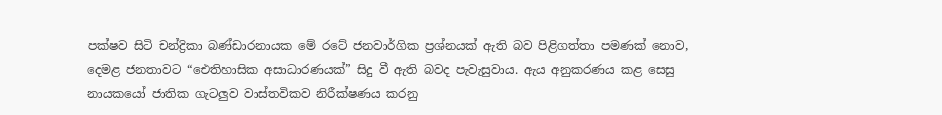පක්ෂව සිටි චන්ද්‍රිකා බණ්ඩාරනායක මේ රටේ ජනවාර්ගික ප්‍රශ්නයක් ඇති බව පිළිගත්තා පමණක් නොව, දෙමළ ජනතාවට “ඓතිහාසික අසාධාරණයක්” සිදු වී ඇති බවද පැවැසුවාය. ඇය අනුකරණය කළ සෙසු නායකයෝ ජාතික ගැටලුව වාස්තවිකව නිරීක්ෂණය කරනු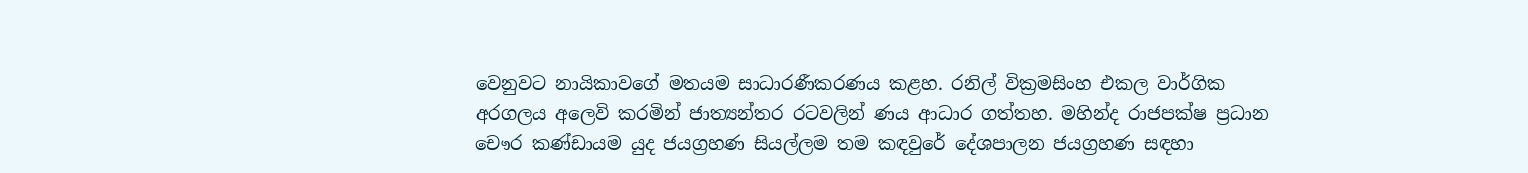වෙනුවට නායිකාවගේ මතයම සාධාරණීකරණය කළහ. රනිල් වික්‍රමසිංහ එකල වාර්ගික අරගලය අලෙවි කරමින් ජාත්‍යන්තර රටවලින් ණය ආධාර ගත්තහ. මහින්ද රාජපක්ෂ ප්‍රධාන චෞර කණ්ඩායම යුද ජයග්‍රහණ සියල්ලම තම කඳවුරේ දේශපාලන ජයග්‍රහණ සඳහා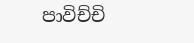පාවිච්චි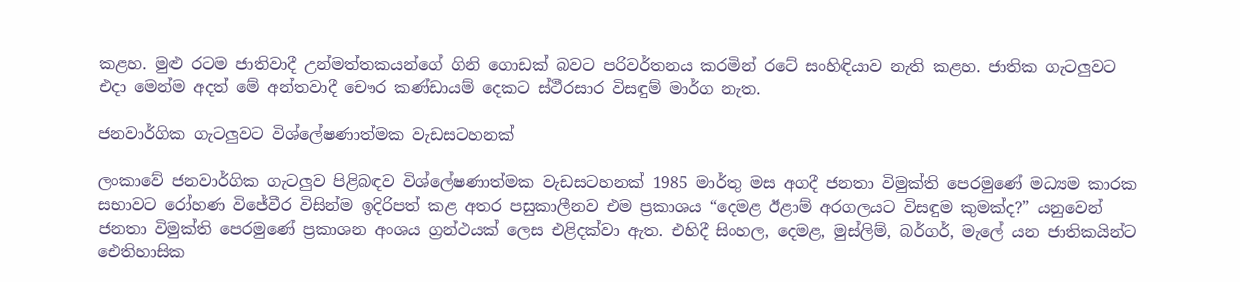කළහ. මුළු රටම ජාතිවාදී උන්මත්තකයන්ගේ ගිනි ගොඩක් බවට පරිවර්තනය කරමින් රටේ සංහිඳියාව නැති කළහ. ජාතික ගැටලුවට එදා මෙන්ම අදත් මේ අන්තවාදී චෞර කණ්ඩායම් දෙකට ස්ථීරසාර විසඳුම් මාර්ග නැත.

ජනවාර්ගික ගැටලුවට විශ්ලේෂණාත්මක වැඩසටහනක්

ලංකාවේ ජනවාර්ගික ගැටලුව පිළිබඳව විශ්ලේෂණාත්මක වැඩසටහනක් 1985 මාර්තු මස අගදී ජනතා විමුක්ති පෙරමුණේ මධ්‍යම කාරක සභාවට රෝහණ විජේවීර විසින්ම ඉදිරිපත් කළ අතර පසුකාලීනව එම ප්‍රකාශය “දෙමළ ඊළාම් අරගලයට විසඳුම කුමක්ද?” යනුවෙන් ජනතා විමුක්ති පෙරමුණේ ප්‍රකාශන අංශය ග්‍රන්ථයක් ලෙස එළිදක්වා ඇත. එහිදී සිංහල, දෙමළ, මුස්ලිම්, බර්ගර්, මැලේ යන ජාතිකයින්ට ඓතිහාසික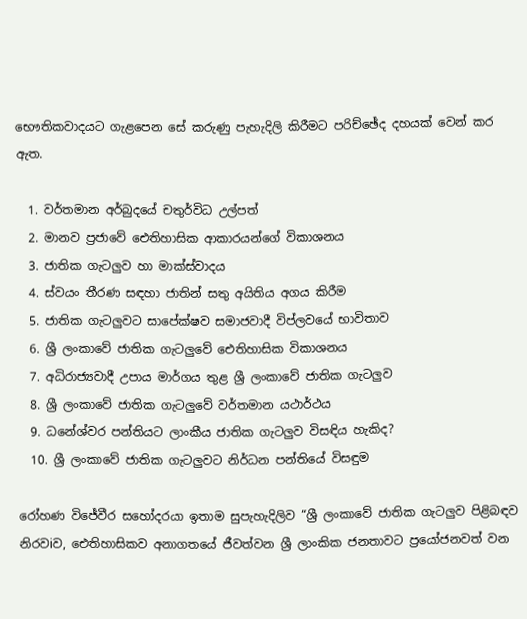භෞතිකවාදයට ගැළපෙන සේ කරුණු පැහැදිලි කිරීමට පරිච්ඡේද දහයක් වෙන් කර ඇත.

  1. වර්තමාන අර්බුදයේ චතුර්විධ උල්පත්
  2. මානව ප්‍රජාවේ ඓතිහාසික ආකාරයන්ගේ විකාශනය
  3. ජාතික ගැටලුව හා මාක්ස්වාදය
  4. ස්වයං තීරණ සඳහා ජාතින් සතු අයිතිය අගය කිරීම
  5. ජාතික ගැටලුවට සාපේක්ෂව සමාජවාදී විප්ලවයේ භාවිතාව
  6. ශ්‍රී ලංකාවේ ජාතික ගැටලුවේ ඓතිහාසික විකාශනය
  7. අධිරාජ්‍යවාදී උපාය මාර්ගය තුළ ශ්‍රී ලංකාවේ ජාතික ගැටලුව
  8. ශ්‍රී ලංකාවේ ජාතික ගැටලුවේ වර්තමාන යථාර්ථය
  9. ධනේශ්වර පන්තියට ලාංකීය ජාතික ගැටලුව විසඳිය හැකිද?
  10. ශ්‍රී ලංකාවේ ජාතික ගැටලුවට නිර්ධන පන්තියේ විසඳුම

රෝහණ විජේවීර සහෝදරයා ඉතාම සුපැහැදිලිව “ශ්‍රී ලංකාවේ ජාතික ගැටලුව පිළිබඳව නිරවiව, ඓතිහාසිකව අනාගතයේ ජීවත්වන ශ්‍රී ලාංකික ජනතාවට ප්‍රයෝජනවත් වන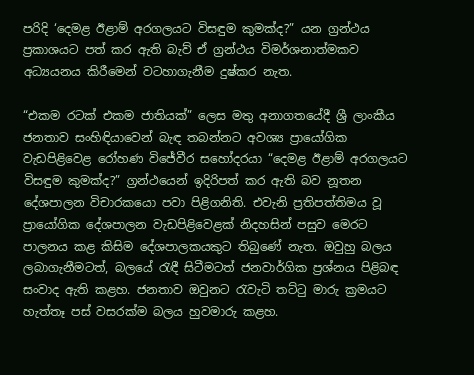පරිදි ‘දෙමළ ඊළාම් අරගලයට විසඳුම කුමක්ද?” යන ග්‍රන්ථය ප්‍රකාශයට පත් කර ඇති බැව් ඒ ග්‍රන්ථය විමර්ශනාත්මකව අධ්‍යයනය කිරීමෙන් වටහාගැනීම දුෂ්කර නැත.

“එකම රටක් එකම ජාතියක්” ලෙස මතු අනාගතයේදී ශ්‍රී ලාංකීය ජනතාව සංහිඳියාවෙන් බැඳ තබන්නට අවශ්‍ය ප්‍රායෝගික වැඩපිළිවෙළ රෝහණ විජේවීර සහෝදරයා “දෙමළ ඊළාම් අරගලයට විසඳුම කුමක්ද?” ග්‍රන්ථයෙන් ඉදිරිපත් කර ඇති බව නූතන දේශපාලන විචාරකයො පවා පිළිගනිති. එවැනි ප්‍රතිපත්තිමය වූ ප්‍රායෝගික දේශපාලන වැඩපිළිවෙළක් නිදහසින් පසුව මෙරට පාලනය කළ කිසිම දේශපාලකයකුට තිබුණේ නැත. ඔවුහු බලය ලබාගැනීමටත්, බලයේ රැඳී සිටීමටත් ජනවාර්ගික ප්‍රශ්නය පිළිබඳ සංවාද ඇති කළහ. ජනතාව ඔවුනට රැවැටි තට්ටු මාරු ක්‍රමයට හැත්තෑ පස් වසරක්ම බලය හුවමාරු කළහ.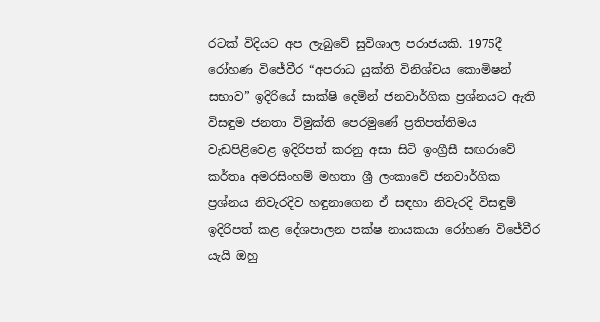රටක් විදියට අප ලැබුවේ සුවිශාල පරාජයකි. 1975දී රෝහණ විජේවීර “අපරාධ යුක්ති විනිශ්චය කොමිෂන් සභාව” ඉදිරියේ සාක්ෂි දෙමින් ජනවාර්ගික ප්‍රශ්නයට ඇති විසඳුම ජනතා විමුක්ති පෙරමුණේ ප්‍රතිපත්තිමය වැඩපිළිවෙළ ඉදිරිපත් කරනු අසා සිටි ඉංග්‍රීසී සඟරාවේ කර්තෘ අමරසිංහම් මහතා ශ්‍රී ලංකාවේ ජනවාර්ගික ප්‍රශ්නය නිවැරදිව හඳුනාගෙන ඒ සඳහා නිවැරදි විසඳුම් ඉදිරිපත් කළ දේශපාලන පක්ෂ නායකයා රෝහණ විජේවීර යැයි ඔහු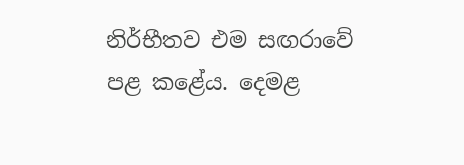නිර්භීතව එම සඟරාවේ පළ කළේය. දෙමළ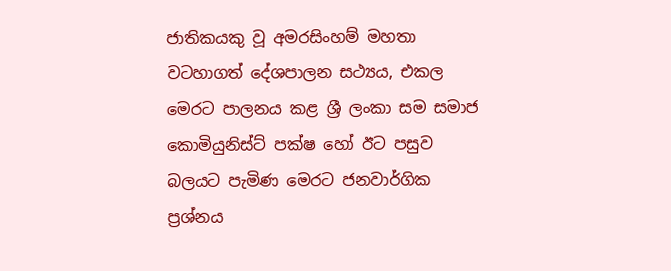ජාතිකයකු වූ අමරසිංහම් මහතා වටහාගත් දේශපාලන සථ්‍යය, එකල මෙරට පාලනය කළ ශ්‍රී ලංකා සම සමාජ කොමියුනිස්ට් පක්ෂ හෝ ඊට පසුව බලයට පැමිණ මෙරට ජනවාර්ගික ප්‍රශ්නය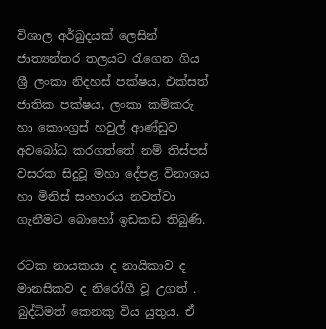විශාල අර්බුදයක් ලෙසින් ජාත්‍යන්තර තලයට රැගෙන ගිය ශ්‍රී ලංකා නිදහස් පක්ෂය, එක්සත් ජාතික පක්ෂය, ලංකා කම්කරු හා කොංග්‍රස් හවුල් ආණ්ඩුව අවබෝධ කරගත්තේ නම් තිස්පස් වසරක සිදුවූ මහා දේපළ විනාශය හා මිනිස් සංහාරය නවත්වා ගැනීමට බොහෝ ඉඩකඩ තිබුණි.

රටක නායකයා ද නායිකාව ද මානසිකව ද නිරෝගී වූ උගත් . බුද්ධිමත් කෙනකු විය යුතුය. ඒ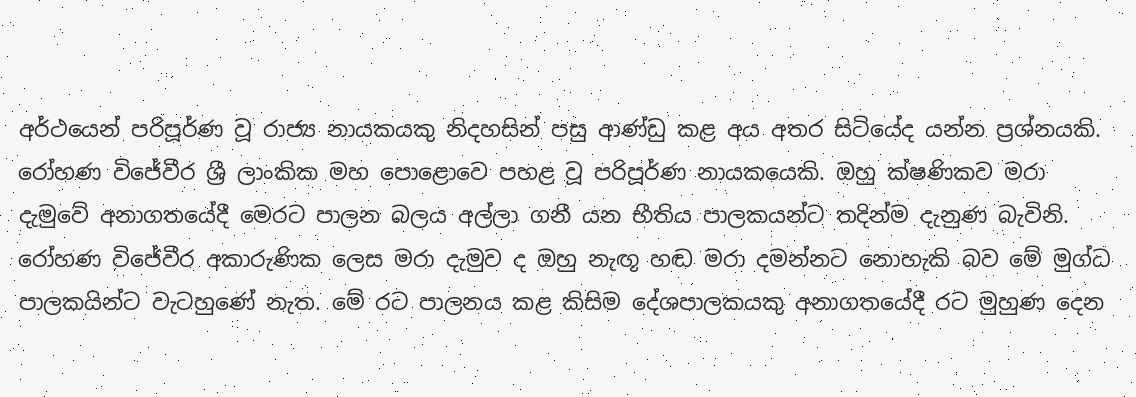අර්ථයෙන් පරිපූර්ණ වූ රාජ්‍ය නායකයකු නිදහසින් පසු ආණ්ඩු කළ අය අතර සිටියේද යන්න ප්‍රශ්නයකි. රෝහණ විජේවීර ශ්‍රී ලාංකික මහ පොළොවෙ පහළ වූ පරිපූර්ණ නායකයෙකි. ඔහු ක්ෂණිකව මරා දැමුවේ අනාගතයේදී මෙරට පාලන බලය අල්ලා ගනී යන භීතිය පාලකයන්ට තදින්ම දැනුණ බැවිනි. රෝහණ විජේවීර අකාරුණික ලෙස මරා දැමුව ද ඔහු නැඟූ හඬ මරා දමන්නට නොහැකි බව මේ මුග්ධ පාලකයින්ට වැටහුණේ නැත. මේ රට පාලනය කළ කිසිම දේශපාලකයකු අනාගතයේදී රට මුහුණ දෙන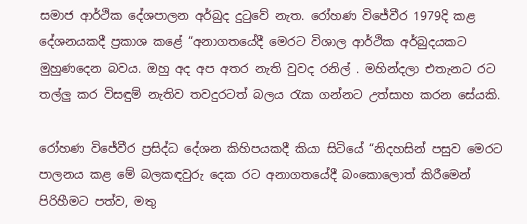සමාජ ආර්ථික දේශපාලන අර්බුද දුටුවේ නැත. රෝහණ විජේවීර 1979දි කළ දේශනයකදී ප්‍රකාශ කළේ “අනාගතයේදී මෙරට විශාල ආර්ථික අර්බුදයකට මුහුණදෙන බවය. ඔහු අද අප අතර නැති වුවද රනිල් . මහින්දලා එතැනට රට තල්ලු කර විසඳුම් නැතිව තවදුරටත් බලය රැක ගන්නට උත්සාහ කරන සේයකි.

රෝහණ විජේවීර ප්‍රසිද්ධ දේශන කිහිපයකදී කියා සිටියේ “නිදහසින් පසුව මෙරට පාලනය කළ මේ බලකඳවුරු දෙක රට අනාගතයේදී බංකොලොත් කිරීමෙන් පිරිහීමට පත්ව, මතු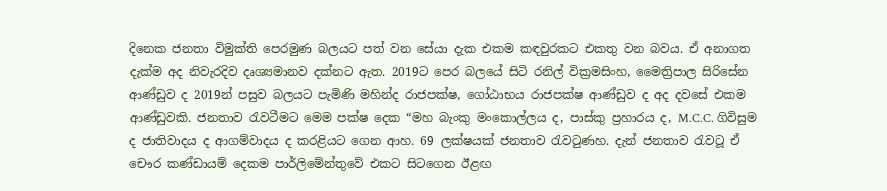දිනෙක ජනතා විමුක්ති පෙරමුණ බලයට පත් වන සේයා දැක එකම කඳවුරකට එකතු වන බවය. ඒ අනාගත දැක්ම අද නිවැරදිව දෘශ්‍යමානව දක්නට ඇත. 2019ට පෙර බලයේ සිටි රනිල් වික්‍රමසිංහ, මෛත්‍රිපාල සිරිසේන ආණ්ඩුව ද 2019න් පසුව බලයට පැමිණි මහින්ද රාජපක්ෂ, ගෝඨාභය රාජපක්ෂ ආණ්ඩුව ද අද දවසේ එකම ආණ්ඩුවකි. ජනතාව රැවටීමට මෙම පක්ෂ දෙක “මහ බැංකු මංකොල්ලය ද, පාස්කු ප්‍රහාරය ද, M.C.C. ගිවිසුම ද ජාතිවාදය ද ආගම්වාදය ද කරළියට ගෙන ආහ. 69 ලක්ෂයක් ජනතාව රැවටුණහ. දැන් ජනතාව රැවටූ ඒ චෞර කණ්ඩායම් දෙකම පාර්ලිමේන්තුවේ එකට සිටගෙන ඊළඟ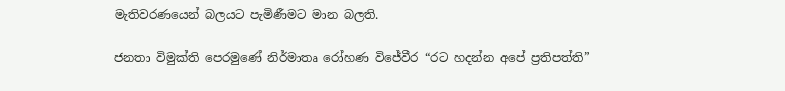මැතිවරණයෙන් බලයට පැමිණීමට මාන බලති.

ජනතා විමුක්ති පෙරමුණේ නිර්මාතෘ රෝහණ විජේවීර “රට හදන්න අපේ ප්‍රතිපත්ති”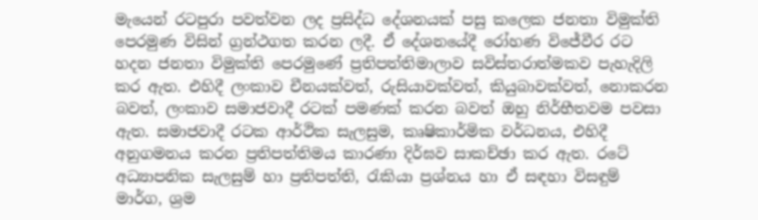මැයෙන් රටපුරා පවත්වන ලද ප්‍රසිද්ධ දේශනයක් පසු කලෙක ජනතා විමුක්ති පෙරමුණ විසින් ග්‍රන්ථගත කරන ලදී. ඒ දේශනයේදී රෝහණ විජේවීර රට හදන ජනතා විමුක්ති පෙරමුණේ ප්‍රතිපත්තිමාලාව සවිස්තරාත්මකව පැහැදිලි කර ඇත. එහිදී ලංකාව චීනයක්වත්, රුසියාවක්වත්, කියුබාවක්වත්, නොකරන බවත්, ලංකාව සමාජවාදී රටක් පමණක් කරන බවත් ඔහු නිර්භීතවම පවසා ඇත. සමාජවාදී රටක ආර්ථික සැලසුම, කෘෂිකාර්මික වර්ධනය, එහිදී අනුගමනය කරන ප්‍රතිපත්තිමය කාරණා දිර්ඝව සාකච්ඡා කර ඇත. රටේ අධ්‍යාපනික සැලසුම් හා ප්‍රතිපත්ති, රැකියා ප්‍රශ්නය හා ඒ සඳහා විසඳුම් මාර්ග, ශ්‍රම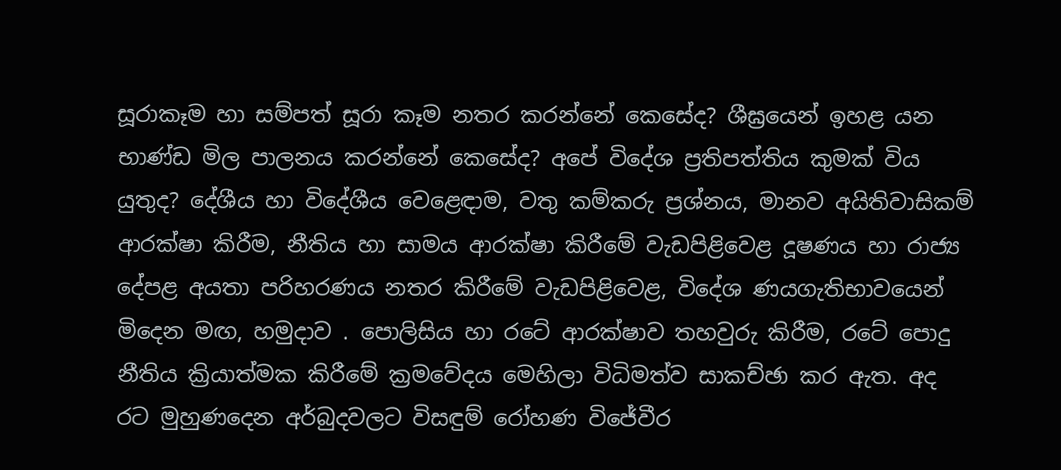සූරාකෑම හා සම්පත් සූරා කෑම නතර කරන්නේ කෙසේද? ශීඝ්‍රයෙන් ඉහළ යන භාණ්ඩ මිල පාලනය කරන්නේ කෙසේද? අපේ විදේශ ප්‍රතිපත්තිය කුමක් විය යුතුද? දේශීය හා විදේශීය වෙළෙඳාම, වතු කම්කරු ප්‍රශ්නය, මානව අයිතිවාසිකම් ආරක්ෂා කිරීම, නීතිය හා සාමය ආරක්ෂා කිරීමේ වැඩපිළිවෙළ දූෂණය හා රාජ්‍ය දේපළ අයතා පරිහරණය නතර කිරීමේ වැඩපිළිවෙළ, විදේශ ණයගැතිභාවයෙන් මිදෙන මඟ, හමුදාව . පොලිසිය හා රටේ ආරක්ෂාව තහවුරු කිරීම, රටේ පොදු නීතිය ක්‍රියාත්මක කිරීමේ ක්‍රමවේදය මෙහිලා විධිමත්ව සාකච්ඡා කර ඇත. අද රට මුහුණදෙන අර්බුදවලට විසඳුම් රෝහණ විජේවීර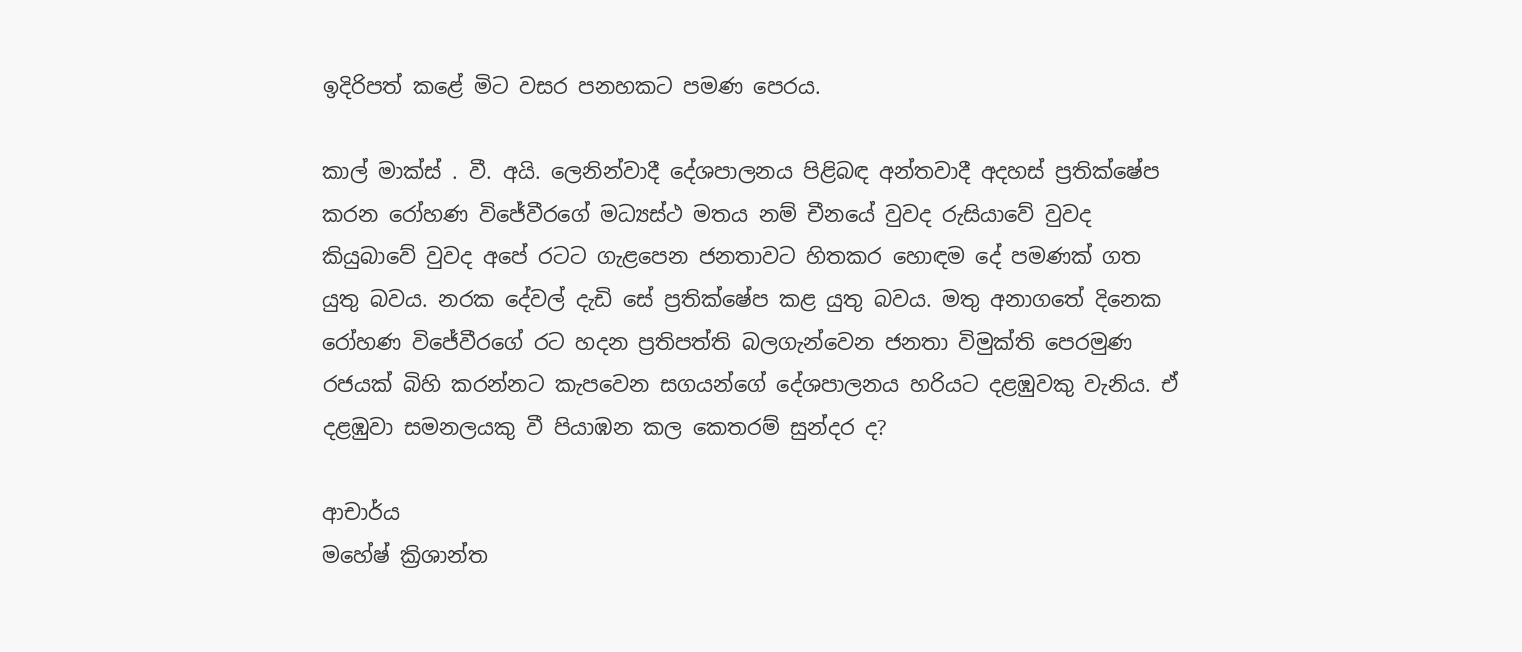ඉදිරිපත් කළේ මිට වසර පනහකට පමණ පෙරය.

කාල් මාක්ස් . වී. අයි. ලෙනින්වාදී දේශපාලනය පිළිබඳ අන්තවාදී අදහස් ප්‍රතික්ෂේප කරන රෝහණ විජේවීරගේ මධ්‍යස්ථ මතය නම් චීනයේ වුවද රුසියාවේ වුවද කියුබාවේ වුවද අපේ රටට ගැළපෙන ජනතාවට හිතකර හොඳම දේ පමණක් ගත යුතු බවය. නරක දේවල් දැඩි සේ ප්‍රතික්ෂේප කළ යුතු බවය. මතු අනාගතේ දිනෙක රෝහණ විජේවීරගේ රට හදන ප්‍රතිපත්ති බලගැන්වෙන ජනතා විමුක්ති පෙරමුණ රජයක් බිහි කරන්නට කැපවෙන සගයන්ගේ දේශපාලනය හරියට දළඹුවකු වැනිය. ඒ දළඹුවා සමනලයකු වී පියාඹන කල කෙතරම් සුන්දර ද?

ආචාර්ය
මහේෂ් ක්‍රිශාන්ත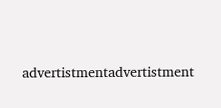advertistmentadvertistment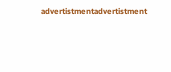advertistmentadvertistment